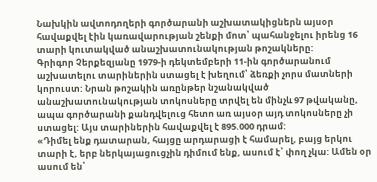Նախկին ավտոդողերի գործարանի աշխատակիցներն այսօր հավաքվել էին կառավարության շենքի մոտ՝ պահանջելու իրենց 16 տարի կուտակված անաշխատունակության թոշակները:
Գրիգոր Չերքեզյանը 1979-ի դեկտեմբերի 11-ին գործարանում աշխատելու տարիներին ստացել է խեղում՝ ձեռքի չորս մատների կորուստ: Նրան թոշակին առընթեր նշանակված անաշխատունակության տոկոսները տրվել են մինչև 97 թվականը, ապա գործարանի քանդվելուց հետո առ այսօր այդ տոկոսները չի ստացել: Այս տարիներին հավաքվել է 895.000 դրամ:
«Դիմել ենք դատարան, հայցը արդարացի է համարել, բայց երկու տարի է, երբ ներկայացուցչին դիմում ենք, ասում է՝ փող չկա: Ամեն օր ասում են՝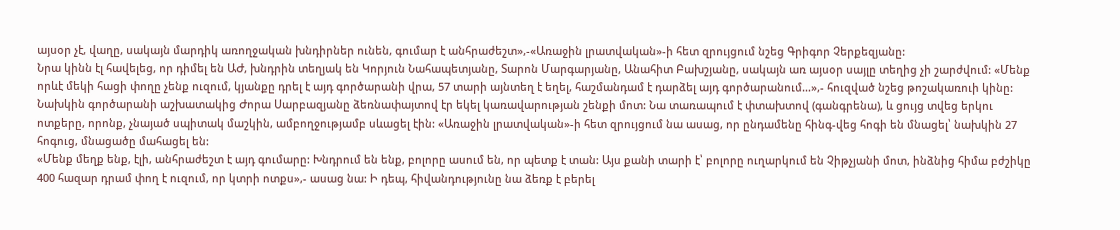այսօր չէ, վաղը, սակայն մարդիկ առողջական խնդիրներ ունեն, գումար է անհրաժեշտ»,-«Առաջին լրատվական»-ի հետ զրույցում նշեց Գրիգոր Չերքեզյանը:
Նրա կինն էլ հավելեց, որ դիմել են ԱԺ, խնդրին տեղյակ են Կորյուն Նահապետյանը, Տարոն Մարգարյանը, Անահիտ Բախշյանը, սակայն առ այսօր սայլը տեղից չի շարժվում: «Մենք որևէ մեկի հացի փողը չենք ուզում, կյանքը դրել է այդ գործարանի վրա, 57 տարի այնտեղ է եղել, հաշմանդամ է դարձել այդ գործարանում…»,- հուզված նշեց թոշակառուի կինը:
Նախկին գործարանի աշխատակից Ժորա Սարբազյանը ձեռնափայտով էր եկել կառավարության շենքի մոտ: Նա տառապում է փտախտով (գանգրենա), և ցույց տվեց երկու ոտքերը, որոնք, չնայած սպիտակ մաշկին, ամբողջությամբ սևացել էին: «Առաջին լրատվական»-ի հետ զրույցում նա ասաց, որ ընդամենը հինգ-վեց հոգի են մնացել՝ նախկին 27 հոգուց, մնացածը մահացել են:
«Մենք մեղք ենք, էլի, անհրաժեշտ է այդ գումարը: Խնդրում են ենք, բոլորը ասում են, որ պետք է տան: Այս քանի տարի է՝ բոլորը ուղարկում են Չիթչյանի մոտ, ինձնից հիմա բժշիկը 400 հազար դրամ փող է ուզում, որ կտրի ոտքս»,- ասաց նա: Ի դեպ, հիվանդությունը նա ձեռք է բերել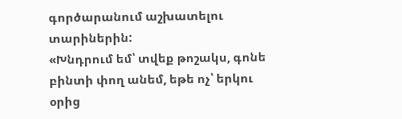գործարանում աշխատելու տարիներին:
«Խնդրում եմ՝ տվեք թոշակս, գոնե բինտի փող անեմ, եթե ոչ՝ երկու օրից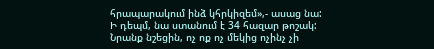հրապարակում ինձ կհրկիզեմ»,- ասաց նա:
Ի դեպմ, նա ստանում է 34 հազար թոշակ:
Նրանք նշեցին, ոչ ոք ոչ մեկից ոչինչ չի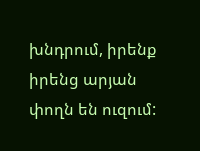խնդրում, իրենք իրենց արյան փողն են ուզում: